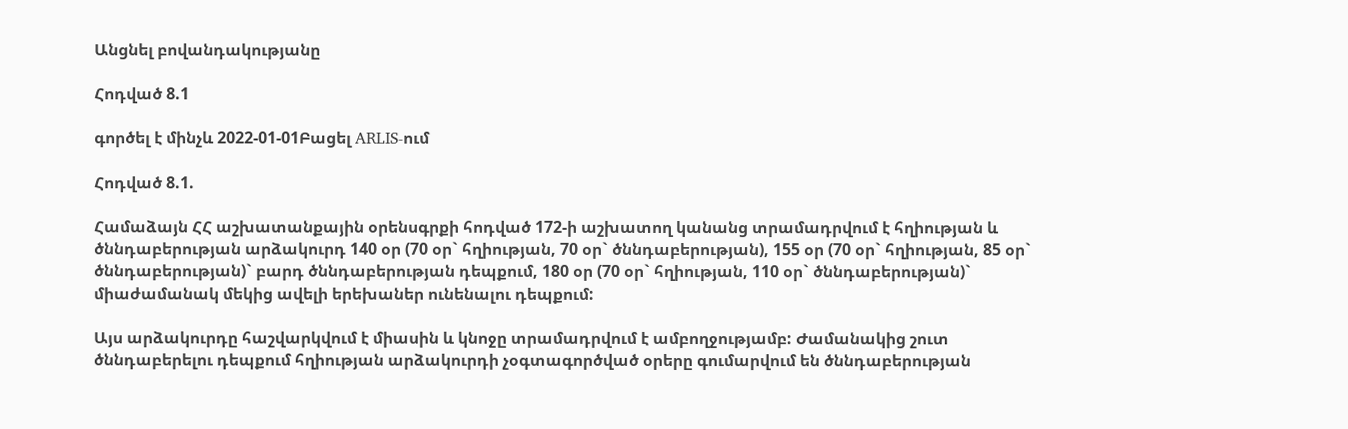Անցնել բովանդակությանը

Հոդված 8.1

գործել է մինչև 2022-01-01Բացել ARLIS-ում

Հոդված 8.1.

Համաձայն ՀՀ աշխատանքային օրենսգրքի հոդված 172-ի աշխատող կանանց տրամադրվում է հղիության և ծննդաբերության արձակուրդ 140 օր (70 օր` հղիության, 70 օր` ծննդաբերության), 155 օր (70 օր` հղիության, 85 օր` ծննդաբերության)` բարդ ծննդաբերության դեպքում, 180 օր (70 օր` հղիության, 110 օր` ծննդաբերության)` միաժամանակ մեկից ավելի երեխաներ ունենալու դեպքում:

Այս արձակուրդը հաշվարկվում է միասին և կնոջը տրամադրվում է ամբողջությամբ: Ժամանակից շուտ ծննդաբերելու դեպքում հղիության արձակուրդի չօգտագործված օրերը գումարվում են ծննդաբերության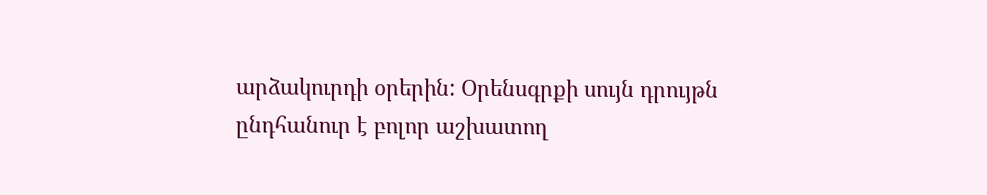արձակուրդի օրերին: Օրենսգրքի սույն դրույթն ընդհանուր է բոլոր աշխատող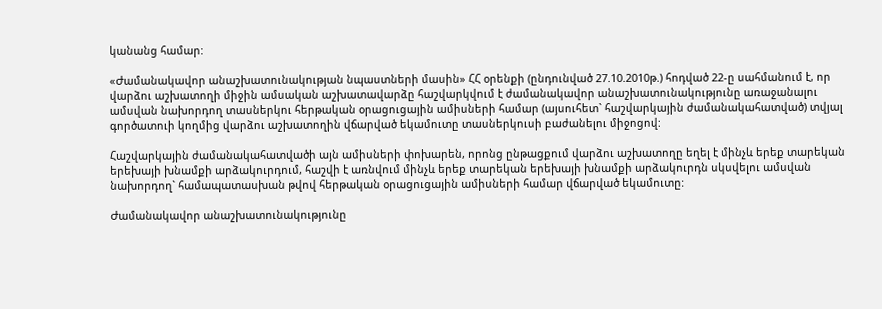կանանց համար:

«Ժամանակավոր անաշխատունակության նպաստների մասին» ՀՀ օրենքի (ընդունված 27.10.2010թ.) հոդված 22-ը սահմանում է, որ վարձու աշխատողի միջին ամսական աշխատավարձը հաշվարկվում է ժամանակավոր անաշխատունակությունը առաջանալու ամսվան նախորդող տասներկու հերթական օրացուցային ամիսների համար (այսուհետ` հաշվարկային ժամանակահատված) տվյալ գործատուի կողմից վարձու աշխատողին վճարված եկամուտը տասներկուսի բաժանելու միջոցով:

Հաշվարկային ժամանակահատվածի այն ամիսների փոխարեն, որոնց ընթացքում վարձու աշխատողը եղել է մինչև երեք տարեկան երեխայի խնամքի արձակուրդում, հաշվի է առնվում մինչև երեք տարեկան երեխայի խնամքի արձակուրդն սկսվելու ամսվան նախորդող` համապատասխան թվով հերթական օրացուցային ամիսների համար վճարված եկամուտը:

Ժամանակավոր անաշխատունակությունը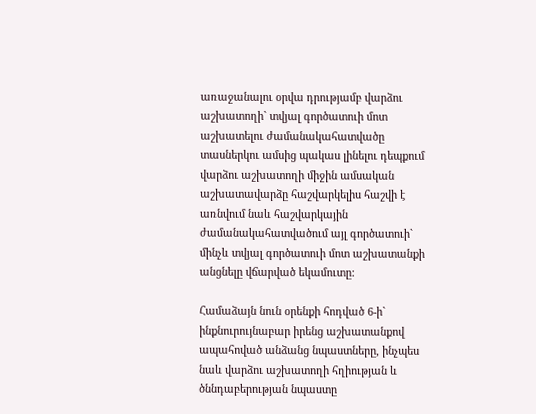առաջանալու օրվա դրությամբ վարձու աշխատողի` տվյալ գործատուի մոտ աշխատելու ժամանակահատվածը տասներկու ամսից պակաս լինելու դեպքում վարձու աշխատողի միջին ամսական աշխատավարձը հաշվարկելիս հաշվի է առնվում նաև հաշվարկային ժամանակահատվածում այլ գործատուի` մինչև տվյալ գործատուի մոտ աշխատանքի անցնելը վճարված եկամուտը:

Համաձայն նուն օրենքի հոդված 6-ի` ինքնուրույնաբար իրենց աշխատանքով ապահոված անձանց նպաստները, ինչպես նաև վարձու աշխատողի հղիության և ծննդաբերության նպաստը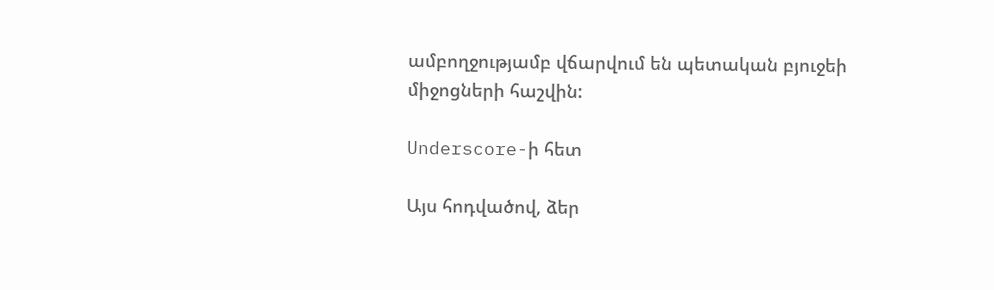ամբողջությամբ վճարվում են պետական բյուջեի միջոցների հաշվին:

Underscore-ի հետ

Այս հոդվածով, ձեր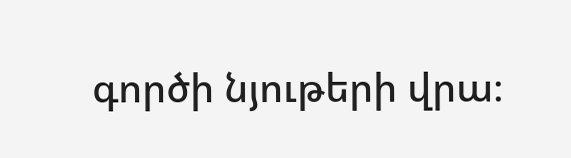գործի նյութերի վրա։